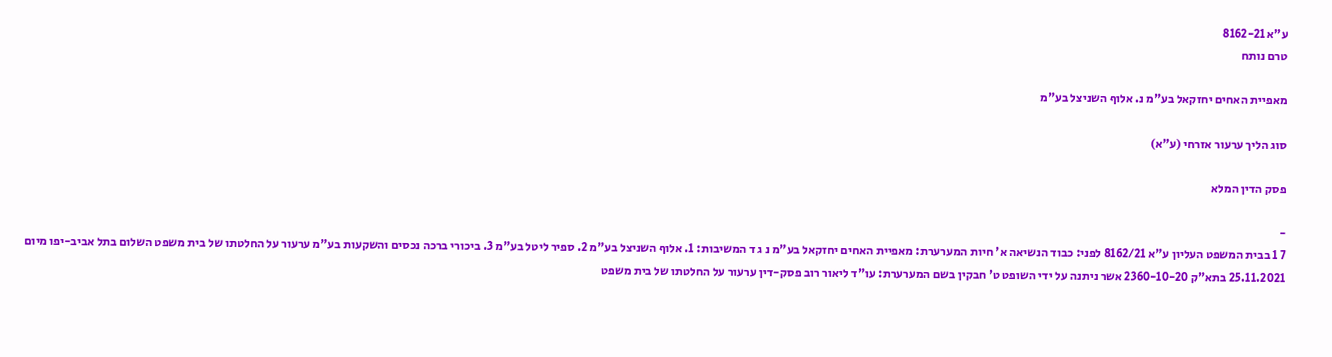ע"א 8162-21
טרם נותח

מאפיית האחים יחזקאל בע"מ נ. אלוף השניצל בע"מ

סוג הליך ערעור אזרחי (ע"א)

פסק הדין המלא

-
7 1 בבית המשפט העליון ע"א 8162/21 לפני: כבוד הנשיאה א' חיות המערערת: מאפיית האחים יחזקאל בע"מ נ ג ד המשיבות: 1. אלוף השניצל בע"מ 2. ספיר ליטל בע"מ 3. ביכורי ברכה נכסים והשקעות בע"מ ערעור על החלטתו של בית משפט השלום בתל אביב-יפו מיום 25.11.2021 בתא"ק 2360-10-20 אשר ניתנה על ידי השופט ט' חבקין בשם המערערת: עו"ד ליאור רוב פסק-דין ערעור על החלטתו של בית משפט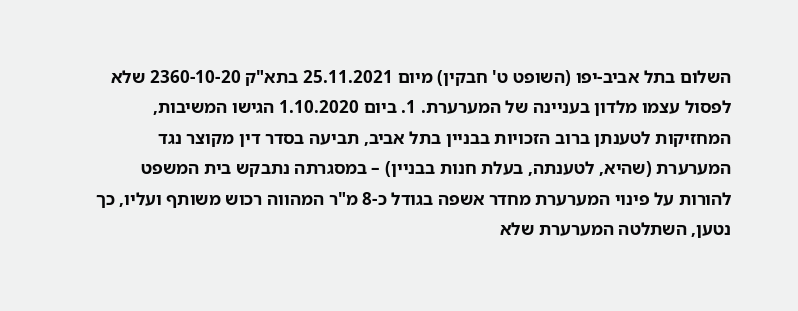השלום בתל אביב-יפו (השופט ט' חבקין) מיום 25.11.2021 בתא"ק 2360-10-20 שלא לפסול עצמו מלדון בעניינה של המערערת. 1. ביום 1.10.2020 הגישו המשיבות, המחזיקות לטענתן ברוב הזכויות בבניין בתל אביב, תביעה בסדר דין מקוצר נגד המערערת (שהיא, לטענתה, בעלת חנות בבניין) – במסגרתה נתבקש בית המשפט להורות על פינוי המערערת מחדר אשפה בגודל כ-8 מ"ר המהווה רכוש משותף ועליו, כך נטען, השתלטה המערערת שלא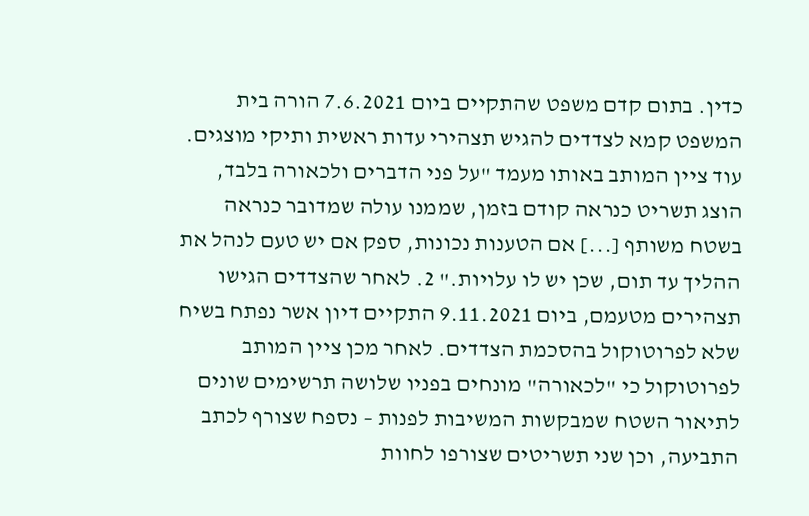כדין. בתום קדם משפט שהתקיים ביום 7.6.2021 הורה בית המשפט קמא לצדדים להגיש תצהירי עדות ראשית ותיקי מוצגים. עוד ציין המותב באותו מעמד "על פני הדברים ולכאורה בלבד, הוצג תשריט כנראה קודם בזמן, שממנו עולה שמדובר כנראה בשטח משותף [...] אם הטענות נכונות, ספק אם יש טעם לנהל את ההליך עד תום, שכן יש לו עלויות." 2. לאחר שהצדדים הגישו תצהירים מטעמם, ביום 9.11.2021 התקיים דיון אשר נפתח בשיח שלא לפרוטוקול בהסכמת הצדדים. לאחר מכן ציין המותב לפרוטוקול כי "לכאורה" מונחים בפניו שלושה תרשימים שונים לתיאור השטח שמבקשות המשיבות לפנות – נספח שצורף לכתב התביעה, וכן שני תשריטים שצורפו לחוות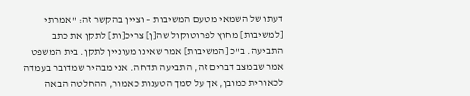דעתו של השמאי מטעם המשיבות – וציין בהקשר זה: "אמרתי [למשיבות] מחוץ לפרוטוקול שה[ן] צריכ[ות] לתקן את כתב התביעה. ב"כ [המשיבות] אמר שאינו מעוניין לתקן. בית המשפט אמר שבמצב דברים זה, התביעה תדחה. אני מבהיר שמדובר בעמדה לכאורית כמובן, אך על סמך הטענות כאמור, ההחלטה הבאה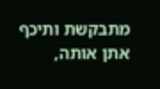מתבקשת ותיכף אתן אותה,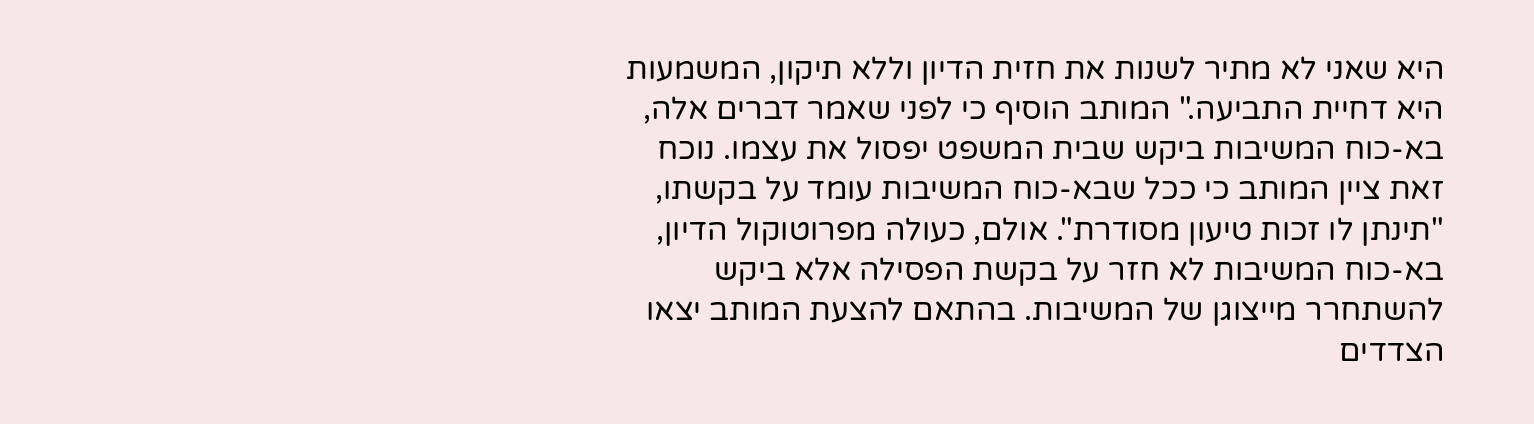היא שאני לא מתיר לשנות את חזית הדיון וללא תיקון, המשמעות היא דחיית התביעה." המותב הוסיף כי לפני שאמר דברים אלה, בא-כוח המשיבות ביקש שבית המשפט יפסול את עצמו. נוכח זאת ציין המותב כי ככל שבא-כוח המשיבות עומד על בקשתו, "תינתן לו זכות טיעון מסודרת". אולם, כעולה מפרוטוקול הדיון, בא-כוח המשיבות לא חזר על בקשת הפסילה אלא ביקש להשתחרר מייצוגן של המשיבות. בהתאם להצעת המותב יצאו הצדדים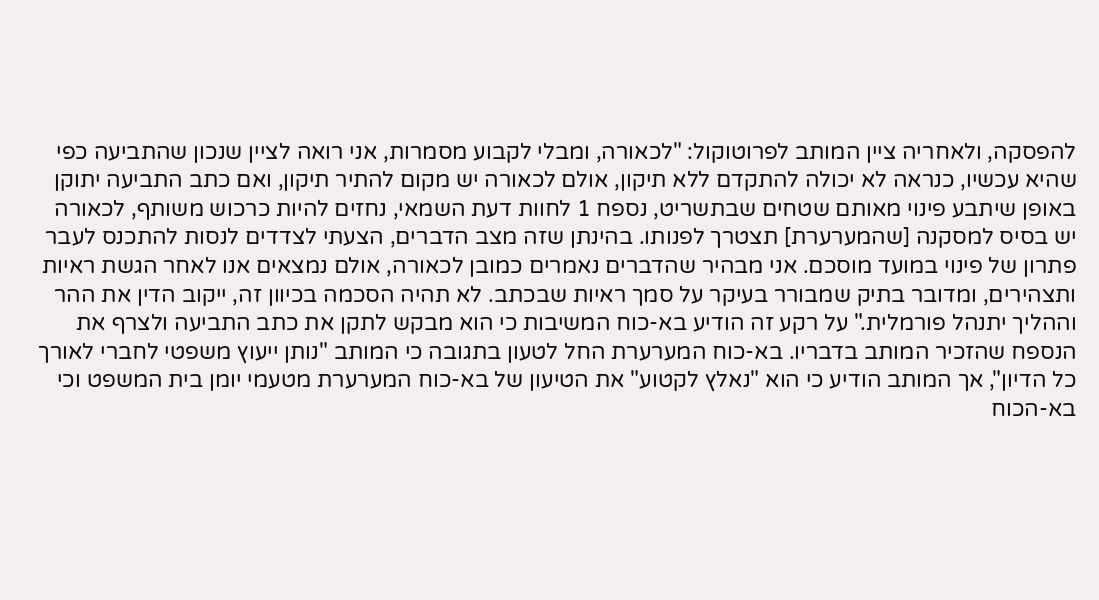להפסקה, ולאחריה ציין המותב לפרוטוקול: "לכאורה, ומבלי לקבוע מסמרות, אני רואה לציין שנכון שהתביעה כפי שהיא עכשיו, כנראה לא יכולה להתקדם ללא תיקון, אולם לכאורה יש מקום להתיר תיקון, ואם כתב התביעה יתוקן באופן שיתבע פינוי מאותם שטחים שבתשריט, נספח 1 לחוות דעת השמאי, נחזים להיות כרכוש משותף, לכאורה יש בסיס למסקנה [שהמערערת] תצטרך לפנותו. בהינתן שזה מצב הדברים, הצעתי לצדדים לנסות להתכנס לעבר פתרון של פינוי במועד מוסכם. אני מבהיר שהדברים נאמרים כמובן לכאורה, אולם נמצאים אנו לאחר הגשת ראיות ותצהירים, ומדובר בתיק שמבורר בעיקר על סמך ראיות שבכתב. לא תהיה הסכמה בכיוון זה, ייקוב הדין את ההר וההליך יתנהל פורמלית." על רקע זה הודיע בא-כוח המשיבות כי הוא מבקש לתקן את כתב התביעה ולצרף את הנספח שהזכיר המותב בדבריו. בא-כוח המערערת החל לטעון בתגובה כי המותב "נותן ייעוץ משפטי לחברי לאורך כל הדיון", אך המותב הודיע כי הוא "נאלץ לקטוע" את הטיעון של בא-כוח המערערת מטעמי יומן בית המשפט וכי בא-הכוח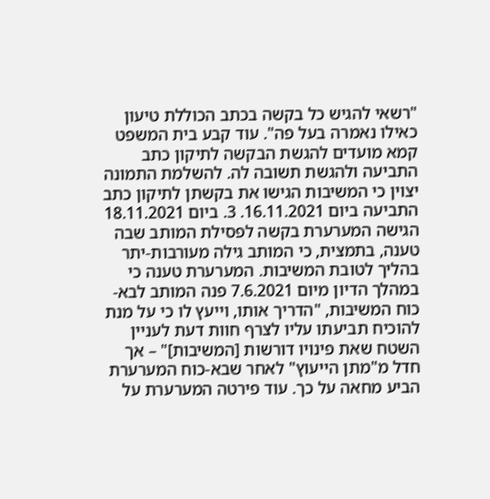"רשאי להגיש כל בקשה בכתב הכוללת טיעון כאילו נאמרה בעל פה". עוד קבע בית המשפט קמא מועדים להגשת הבקשה לתיקון כתב התביעה ולהגשת תשובה לה. להשלמת התמונה יצוין כי המשיבות הגישו את בקשתן לתיקון כתב התביעה ביום 16.11.2021. 3. ביום 18.11.2021 הגישה המערערת בקשה לפסילת המותב שבה טענה, בתמצית, כי המותב גילה מעורבות-יתר בהליך לטובת המשיבות. המערערת טענה כי במהלך הדיון מיום 7.6.2021 פנה המותב לבא-כוח המשיבות, "הדריך אותו, וייעץ לו כי על מנת להוכיח תביעתו עליו לצרף חוות דעת לעניין השטח שאת פינויו דורשות [המשיבות]" – אך חדל מ"מתן הייעוץ" לאחר שבא-כוח המערערת הביע מחאה על כך. עוד פירטה המערערת על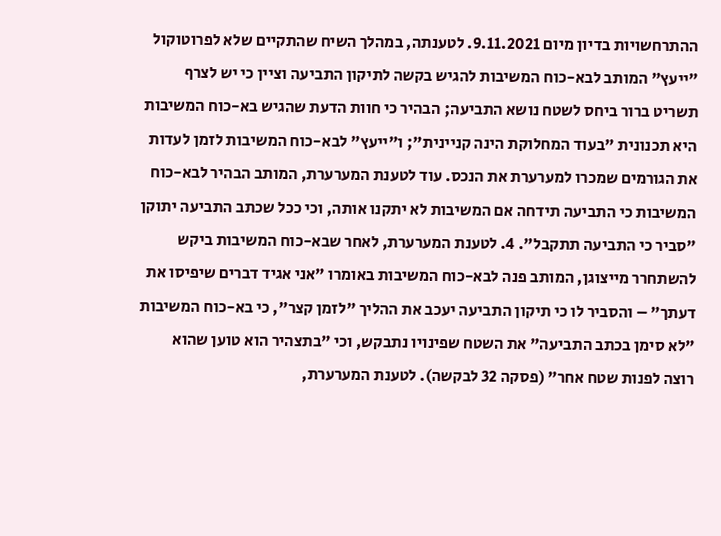ההתרחשויות בדיון מיום 9.11.2021. לטענתה, במהלך השיח שהתקיים שלא לפרוטוקול "ייעץ" המותב לבא-כוח המשיבות להגיש בקשה לתיקון התביעה וציין כי יש לצרף תשריט ברור ביחס לשטח נושא התביעה; הבהיר כי חוות הדעת שהגיש בא-כוח המשיבות היא תכנונית "בעוד המחלוקת הינה קניינית"; ו"ייעץ" לבא-כוח המשיבות לזמן לעדות את הגורמים שמכרו למערערת את הנכס. עוד לטענת המערערת, המותב הבהיר לבא-כוח המשיבות כי התביעה תידחה אם המשיבות לא יתקנו אותה, וכי ככל שכתב התביעה יתוקן "סביר כי התביעה תתקבל". 4. לטענת המערערת, לאחר שבא-כוח המשיבות ביקש להשתחרר מייצוגן, המותב פנה לבא-כוח המשיבות באומרו "אני אגיד דברים שיפיסו את דעתך" – והסביר לו כי תיקון התביעה יעכב את ההליך "לזמן קצר", כי בא-כוח המשיבות "לא סימן בכתב התביעה" את השטח שפינויו נתבקש, וכי "בתצהיר הוא טוען שהוא רוצה לפנות שטח אחר" (פסקה 32 לבקשה). לטענת המערערת,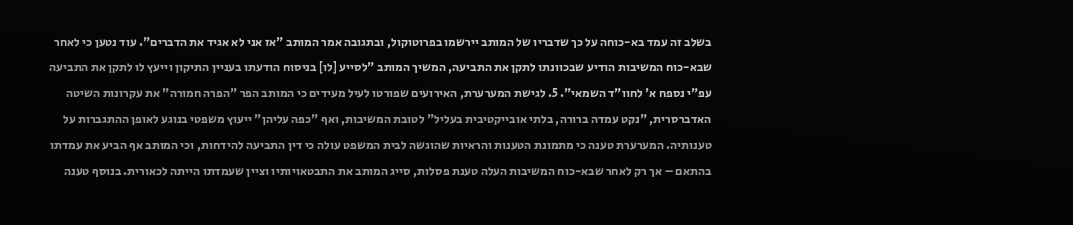בשלב זה עמד בא-כוחה על כך שדבריו של המותב יירשמו בפרוטוקול, ובתגובה אמר המותב "אז אני לא אגיד את הדברים". עוד נטען כי לאחר שבא-כוח המשיבות הודיע שבכוונתו לתקן את התביעה, המשיך המותב "לסייע [לו] בניסוח הודעתו בעניין התיקון וייעץ לו לתקן את התביעה עפ"י נספח א' לחוו"ד השמאי". 5. לגישת המערערת, האירועים שפורטו לעיל מעידים כי המותב הפר "הפרה חמורה" את עקרונות השיטה האדברסרית, "נקט עמדה ברורה, בלתי אובייקטיבית בעליל" לטובת המשיבות, ואף "כפה עליהן" ייעוץ משפטי בנוגע לאופן ההתגברות על טענותיה. המערערת טענה כי מתמונת הטענות והראיות שהוגשה לבית המשפט עולה כי דין התביעה להידחות, וכי המותב אף הביע את עמדתו בהתאם – אך רק לאחר שבא-כוח המשיבות העלה טענת פסלות, סייג המותב את התבטאויותיו וציין שעמדתו הייתה לכאורית. בנוסף טענה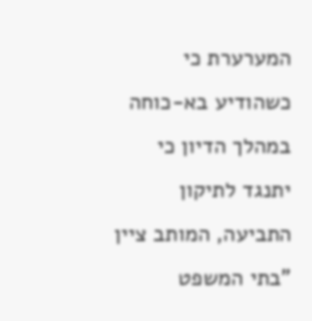המערערת כי כשהודיע בא-כוחה במהלך הדיון כי יתנגד לתיקון התביעה, המותב ציין "בתי המשפט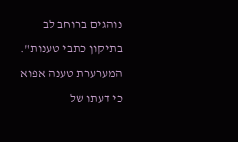נוהגים ברוחב לב בתיקון כתבי טענות". המערערת טענה אפוא כי דעתו של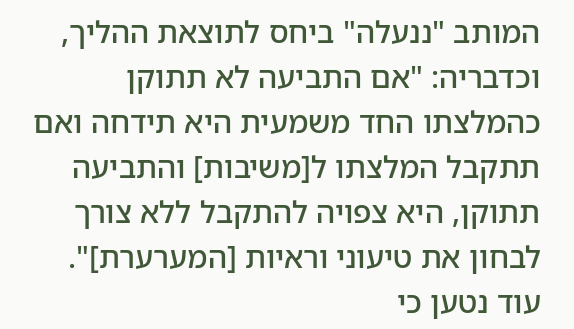המותב "ננעלה" ביחס לתוצאת ההליך, וכדבריה: "אם התביעה לא תתוקן כהמלצתו החד משמעית היא תידחה ואם תתקבל המלצתו ל[משיבות] והתביעה תתוקן, היא צפויה להתקבל ללא צורך לבחון את טיעוני וראיות [המערערת]". עוד נטען כי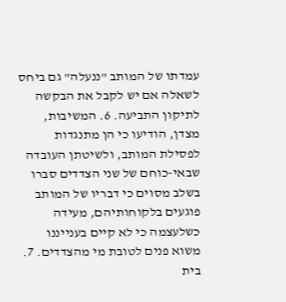עמדתו של המותב "ננעלה" גם ביחס לשאלה אם יש לקבל את הבקשה לתיקון התביעה. 6. המשיבות, מצדן, הודיעו כי הן מתנגדות לפסילת המותב, ולשיטתן העובדה שבאי-כוחם של שני הצדדים סברו בשלב מסוים כי דבריו של המותב פוגעים בלקוחותיהם, מעידה כשלעצמה כי לא קיים בענייננו משוא פנים לטובת מי מהצדדים. 7. בית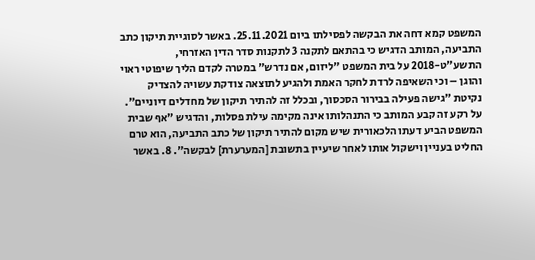המשפט קמא דחה את הבקשה לפסילתו ביום 25.11.2021. באשר לסוגיית תיקון כתב התביעה, המותב הדגיש כי בהתאם לתקנה 3 לתקנות סדר הדין האזרחי, התשע"ט-2018 על בית המשפט "ליזום, אם נדרש" במטרה לקדם הליך שיפוטי ראוי והוגן – וכי השאיפה לרדת לחקר האמת ולהגיע לתוצאה צודקת עשויה להצדיק נקיטת "גישה פעילה בבירור הסכסוך, ובכלל זה להתיר תיקון של מחדלים דיוניים". על רקע זה קבע המותב כי התנהלותו אינה מקימה עילת פסלות, והדגיש "אף שבית המשפט הביע דעתו הלכאורית שיש מקום להתיר תיקון של כתב התביעה, הוא טרם החליט בעניין וישקול אותו לאחר שיעיין בתשובת [המערערת] לבקשה". 8. באשר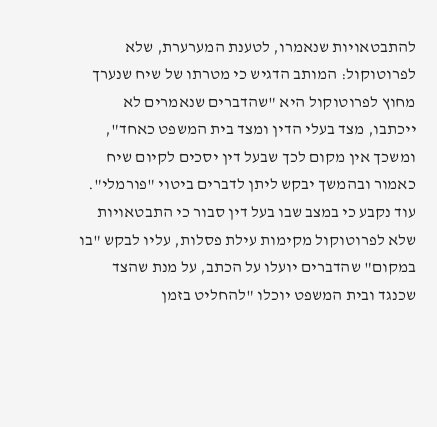להתבטאויות שנאמרו, לטענת המערערת, שלא לפרוטוקול: המותב הדגיש כי מטרתו של שיח שנערך מחוץ לפרוטוקול היא "שהדברים שנאמרים לא ייכתבו, מצד בעלי הדין ומצד בית המשפט כאחד", ומשכך אין מקום לכך שבעל דין יסכים לקיום שיח כאמור ובהמשך יבקש ליתן לדברים ביטוי "פורמלי". עוד נקבע כי במצב שבו בעל דין סבור כי התבטאויות שלא לפרוטוקול מקימות עילת פסלות, עליו לבקש "בו במקום" שהדברים יועלו על הכתב, על מנת שהצד שכנגד ובית המשפט יוכלו "להחליט בזמן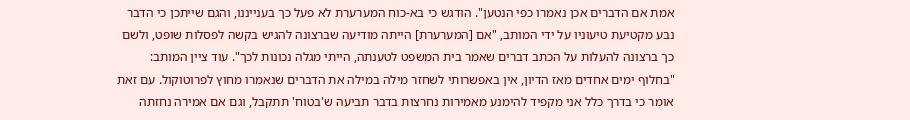אמת אם הדברים אכן נאמרו כפי הנטען". הודגש כי בא-כוח המערערת לא פעל כך בענייננו, והגם שייתכן כי הדבר נבע מקטיעת טיעוניו על ידי המותב, "אם [המערערת] הייתה מודיעה שברצונה להגיש בקשה לפסלות שופט, ולשם כך ברצונה להעלות על הכתב דברים שאמר בית המשפט לטענתה, הייתי מגלה נכונות לכך". עוד ציין המותב: "בחלוף ימים אחדים מאז הדיון, אין באפשרותי לשחזר מילה במילה את הדברים שנאמרו מחוץ לפרוטוקול. עם זאת אומר כי בדרך כלל אני מקפיד להימנע מאמירות נחרצות בדבר תביעה ש'בטוח' תתקבל, וגם אם אמירה נחזתה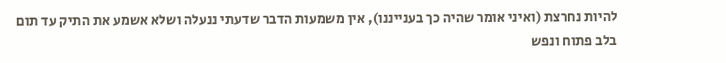להיות נחרצת (ואיני אומר שהיה כך בענייננו), אין משמעות הדבר שדעתי ננעלה ושלא אשמע את התיק עד תום בלב פתוח ונפש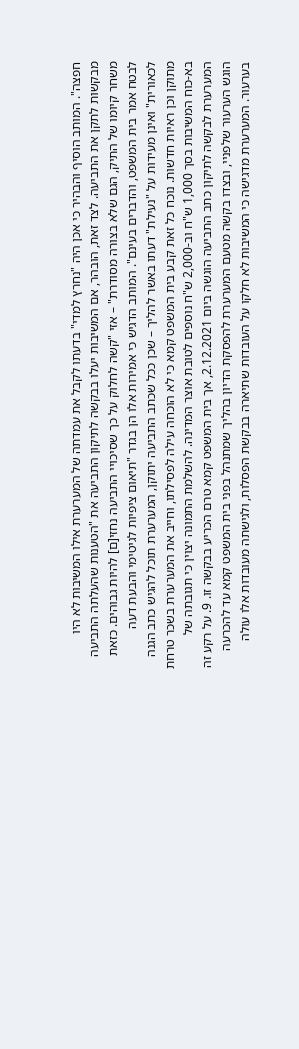חפצה". המותב הוסיף והבהיר כי אכן היה "נחרץ למדי" בדעתו לקבל את עמדתה של המערערת אילו המשיבות לא היו מבקשות לתקן את התביעה. לצד זאת, הובהר, אם המשיבות יעלו בבקשה לתיקון התביעה את "הטענות שהעלתה התביעה משחר קיומו של התיק, הגם שלא בצורה מסודרת" – אזי "קשה לחלוק על כך שסיכויי התביעה נחזי[ם] להיות גבוהים. כזאת לבטח אמר בית המשפט, והדברים בעינם". המותב הדגיש כי אמירות אלו הן בגדר "תיאום ציפיות לגיטימי והבעת דעה לכאורית" ואינן מעידות על "נעילת" דעתו באשר להליך – שכן ככל שכתב התביעה יתוקן, המערערת תוכל להגיש כתב הגנה מתוקן וכן ראיות חדשות. נוכח כל זאת קבע בית המשפט קמא כי לא הוכחה עילה לפסילתו, וחייב את המערערת בשכר טרחת בא-כוח המשיבות בסך 1,000 ש"ח וב-2,000 ש"ח נוספים לטובת אוצר המדינה. להשלמת התמונה יצוין כי תגובתה של המערערת לבקשה לתיקון כתב התביעה הוגשה ביום 2.12.2021, אך בית המשפט קמא טרם הכריע בבקשה זו. 9. על רקע זה הוגש הערעור שלפניי, ובצדו בקשה מטעם המערערת להפסקת הדיון בהליך שמתנהל בפני בית המשפט קמא עד להכרעה בערעור. המערערת מדגישה כי המשיבות לא חלקו על העובדות שתיארה בבקשת הפסלות, ולגישתה מעובדות אלו עולה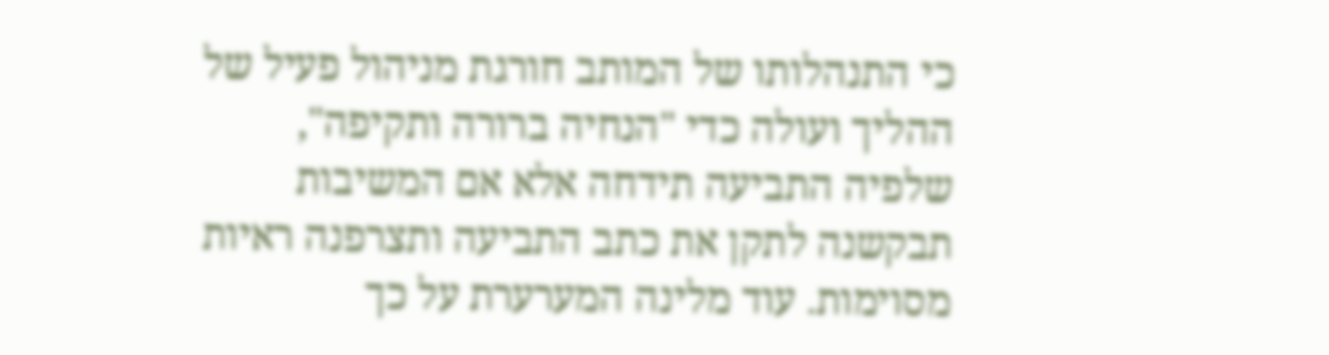כי התנהלותו של המותב חורגת מניהול פעיל של ההליך ועולה כדי "הנחיה ברורה ותקיפה", שלפיה התביעה תידחה אלא אם המשיבות תבקשנה לתקן את כתב התביעה ותצרפנה ראיות מסוימות. עוד מלינה המערערת על כך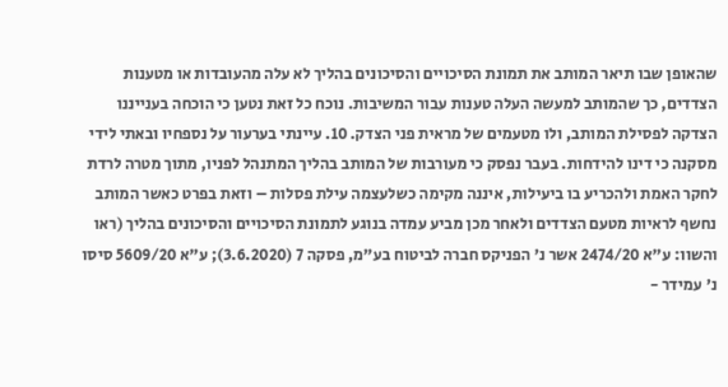שהאופן שבו תיאר המותב את תמונת הסיכויים והסיכונים בהליך לא עלה מהעובדות או מטענות הצדדים, כך שהמותב למעשה העלה טענות עבור המשיבות. נוכח כל זאת נטען כי הוכחה בענייננו הצדקה לפסילת המותב, ולו מטעמים של מראית פני הצדק. 10. עיינתי בערעור על נספחיו ובאתי לידי מסקנה כי דינו להידחות. בעבר נפסק כי מעורבות של המותב בהליך המתנהל לפניו, מתוך מטרה לרדת לחקר האמת ולהכריע בו ביעילות, איננה מקימה כשלעצמה עילת פסלות – וזאת בפרט כאשר המותב נחשף לראיות מטעם הצדדים ולאחר מכן מביע עמדה בנוגע לתמונת הסיכויים והסיכונים בהליך (ראו והשוו: ע"א 2474/20 אשר נ' הפניקס חברה לביטוח בע"מ, פסקה 7 (3.6.2020); ע"א 5609/20 סיסו נ' עמידר -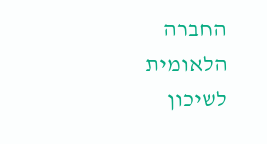החברה הלאומית לשיכון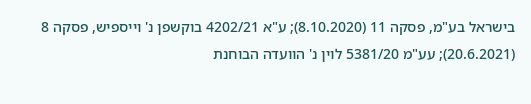בישראל בע"מ, פסקה 11 (8.10.2020); ע"א 4202/21 בוקשפן נ' וייספיש, פסקה 8 (20.6.2021); עע"מ 5381/20 לוין נ' הוועדה הבוחנת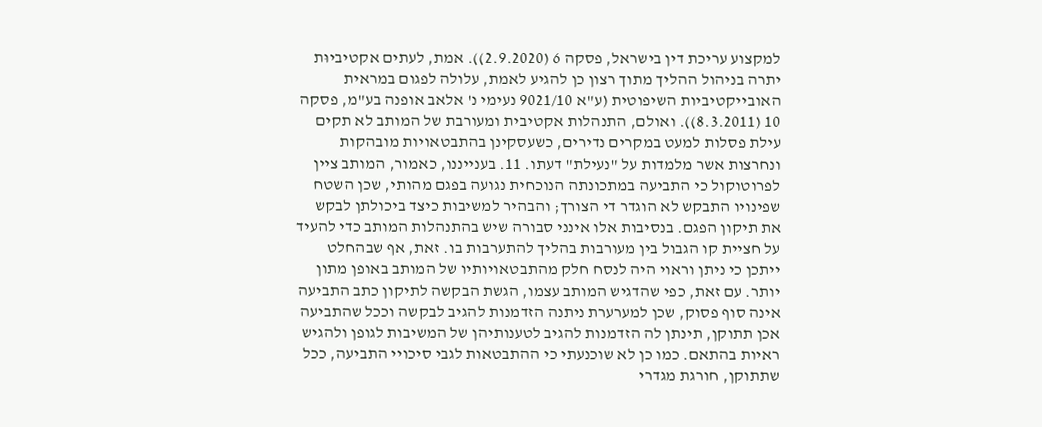למקצוע עריכת דין בישראל, פסקה 6 (2.9.2020)). אמת, לעתים אקטיביוּת יתרה בניהול ההליך מתוך רצון כן להגיע לאמת, עלולה לפגום במראית האובייקטיביות השיפוטית (ע"א 9021/10 נעימי נ' אלאב אופנה בע"מ, פסקה 10 (8.3.2011)). ואולם, התנהלות אקטיבית ומעורבת של המותב לא תקים עילת פסלות למעט במקרים נדירים, כשעסקינן בהתבטאויות מובהקות ונחרצות אשר מלמדות על "נעילת" דעתו. 11. בענייננו, כאמור, המותב ציין לפרוטוקול כי התביעה במתכונתה הנוכחית נגועה בפגם מהותי, שכן השטח שפינויו התבקש לא הוגדר די הצורך; והבהיר למשיבות כיצד ביכולתן לבקש את תיקון הפגם. בנסיבות אלו אינני סבורה שיש בהתנהלות המותב כדי להעיד על חציית קו הגבול בין מעורבות בהליך להתערבות בו. זאת, אף שבהחלט ייתכן כי ניתן וראוי היה לנסח חלק מהתבטאויותיו של המותב באופן מתון יותר. עם זאת, כפי שהדגיש המותב עצמו, הגשת הבקשה לתיקון כתב התביעה אינה סוף פסוק, שכן למערערת ניתנה הזדמנות להגיב לבקשה וככל שהתביעה אכן תתוקן, תינתן לה הזדמנות להגיב לטענותיהן של המשיבות לגופן ולהגיש ראיות בהתאם. כמו כן לא שוכנעתי כי ההתבטאות לגבי סיכויי התביעה, ככל שתתוקן, חורגת מגדרי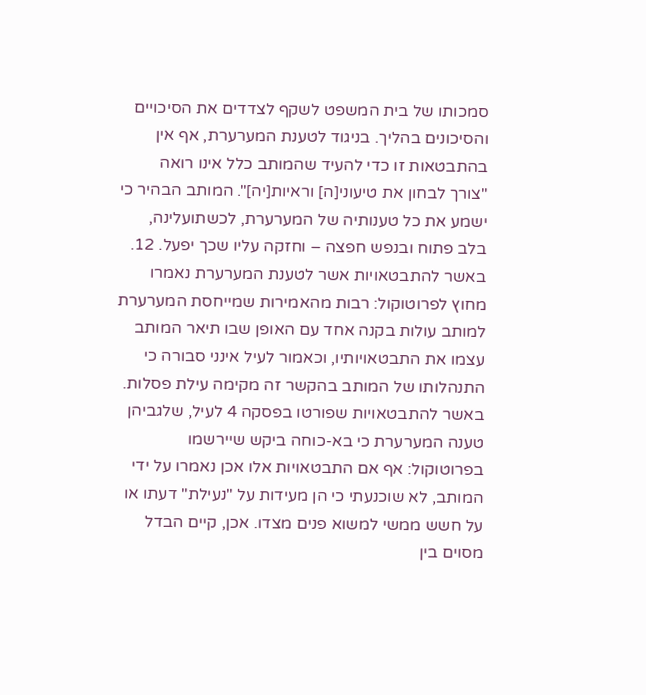סמכותו של בית המשפט לשקף לצדדים את הסיכויים והסיכונים בהליך. בניגוד לטענת המערערת, אף אין בהתבטאות זו כדי להעיד שהמותב כלל אינו רואה "צורך לבחון את טיעוני[ה] וראיות[יה]". המותב הבהיר כי ישמע את כל טענותיה של המערערת, לכשתועלינה, בלב פתוח ובנפש חפצה – וחזקה עליו שכך יפעל. 12. באשר להתבטאויות אשר לטענת המערערת נאמרו מחוץ לפרוטוקול: רבות מהאמירות שמייחסת המערערת למותב עולות בקנה אחד עם האופן שבו תיאר המותב עצמו את התבטאויותיו, וכאמור לעיל אינני סבורה כי התנהלותו של המותב בהקשר זה מקימה עילת פסלות. באשר להתבטאויות שפורטו בפסקה 4 לעיל, שלגביהן טענה המערערת כי בא-כוחה ביקש שיירשמו בפרוטוקול: אף אם התבטאויות אלו אכן נאמרו על ידי המותב, לא שוכנעתי כי הן מעידות על "נעילת" דעתו או על חשש ממשי למשוא פנים מצדו. אכן, קיים הבדל מסוים בין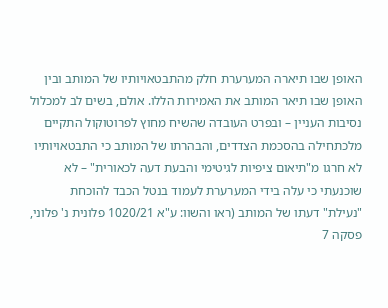האופן שבו תיארה המערערת חלק מהתבטאויותיו של המותב ובין האופן שבו תיאר המותב את האמירות הללו. אולם, בשים לב למכלול נסיבות העניין – ובפרט העובדה שהשיח מחוץ לפרוטוקול התקיים מלכתחילה בהסכמת הצדדים, והבהרתו של המותב כי התבטאויותיו לא חרגו מ"תיאום ציפיות לגיטימי והבעת דעה לכאורית" – לא שוכנעתי כי עלה בידי המערערת לעמוד בנטל הכבד להוכחת "נעילת" דעתו של המותב (ראו והשוו: ע"א 1020/21 פלונית נ' פלוני, פסקה 7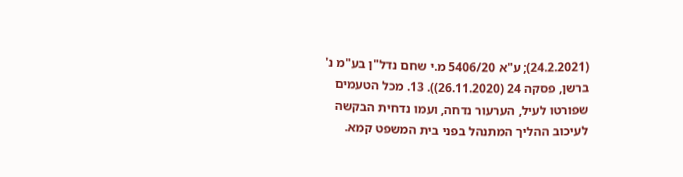(24.2.2021); ע"א 5406/20 מ.י שחם נדל"ן בע"מ נ' ברשן, פסקה 24 (26.11.2020)). 13. מכל הטעמים שפורטו לעיל, הערעור נדחה, ועמו נדחית הבקשה לעיכוב ההליך המתנהל בפני בית המשפט קמא.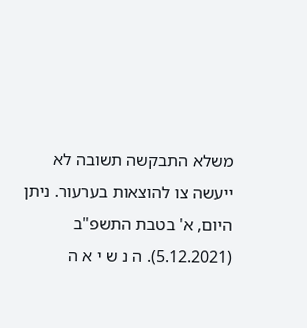משלא התבקשה תשובה לא ייעשה צו להוצאות בערעור. ניתן היום, א' בטבת התשפ"ב (5.12.2021). ה נ ש י א ה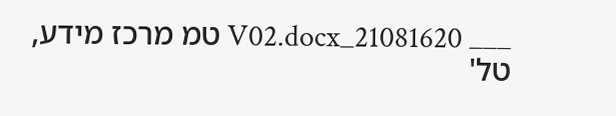___ 21081620_V02.docx טמ מרכז מידע, טל'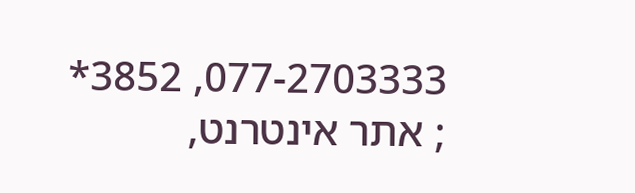077-2703333, 3852* ; אתר אינטרנט,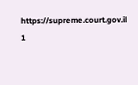https://supreme.court.gov.il 1